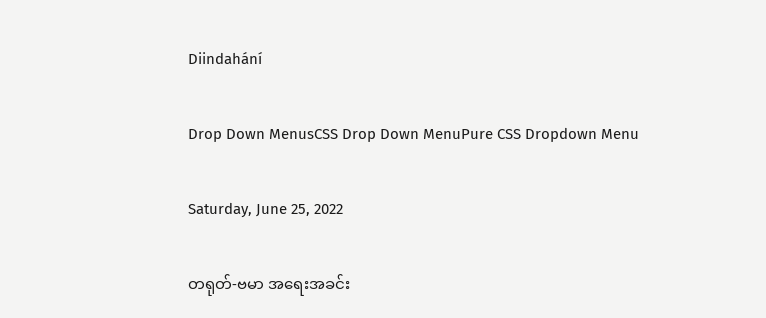Diindahání

Drop Down MenusCSS Drop Down MenuPure CSS Dropdown Menu

Saturday, June 25, 2022

တရုတ်-ဗမာ အရေးအခင်း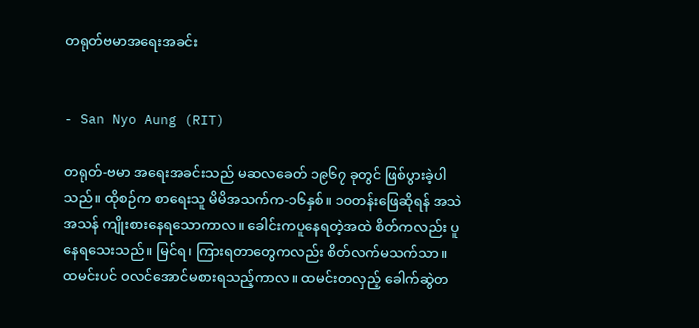တရုတ်ဗမာအရေးအခင်း


- San Nyo Aung (RIT)

တရုတ်-ဗမာ အရေးအခင်းသည် မဆလခေတ် ၁၉၆၇ ခုတွင် ဖြစ်ပွားခဲ့ပါသည်။ ထိုစဉ်က စာရေးသူ မိမိအသက်က-၁၆နှစ်။ ၁၀တန်းဖြေဆိုရန် အသဲအသန် ကျိုးစားနေရသောကာလ။ ခေါင်းကပူနေရတဲ့အထဲ စိတ်ကလည်း ပူနေရသေးသည်။ မြင်ရ၊ ကြားရတာတွေကလည်း စိတ်လက်မသက်သာ။ ထမင်းပင် ဝလင်အောင်မစားရသည့်ကာလ။ ထမင်းတလှည့် ခေါက်ဆွဲတ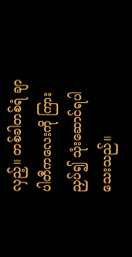လှည့်။ တစ်ခါတစ်ရံ ချာပါတီကလေးကို ကြားညှပ်၍ သုံးဆောင်ရပါသေးသည်။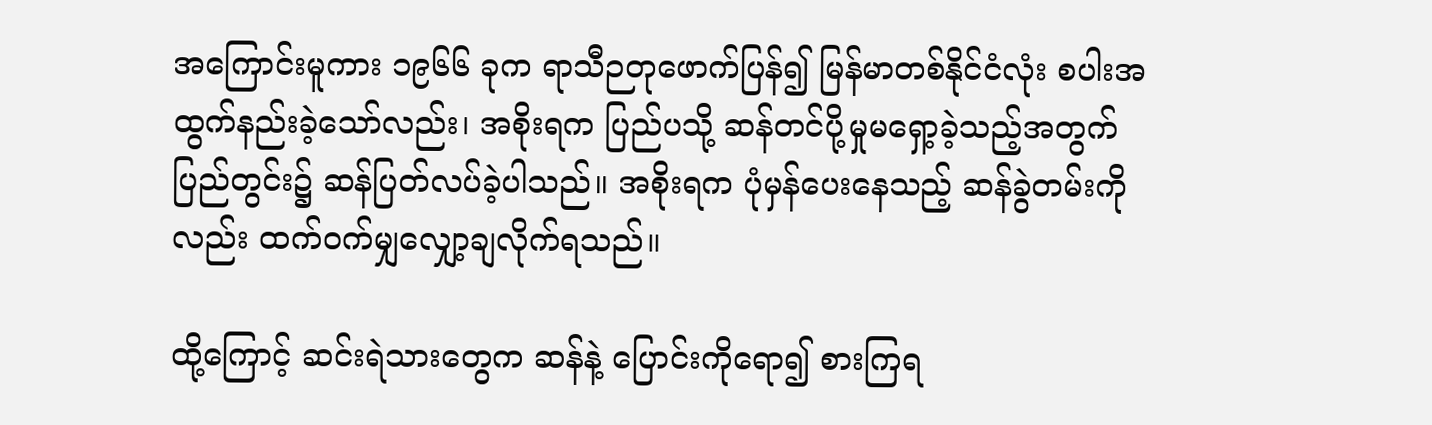အကြောင်းမူကား ၁၉၆၆ ခုက ရာသီဉတုဖောက်ပြန်၍ မြန်မာတစ်နိုင်ငံလုံး စပါးအထွက်နည်းခဲ့သော်လည်း၊ အစိုးရက ပြည်ပသို့ ဆန်တင်ပို့မှုမရှော့ခဲ့သည့်အတွက် ပြည်တွင်း၌ ဆန်ပြတ်လပ်ခဲ့ပါသည်။ အစိုးရက ပုံမှန်ပေးနေသည့် ဆန်ခွဲတမ်းကိုလည်း ထက်ဝက်မျှလျှော့ချလိုက်ရသည်။

ထို့ကြောင့် ဆင်းရဲသားတွေက ဆန်နဲ့ ပြောင်းကိုရော၍ စားကြရ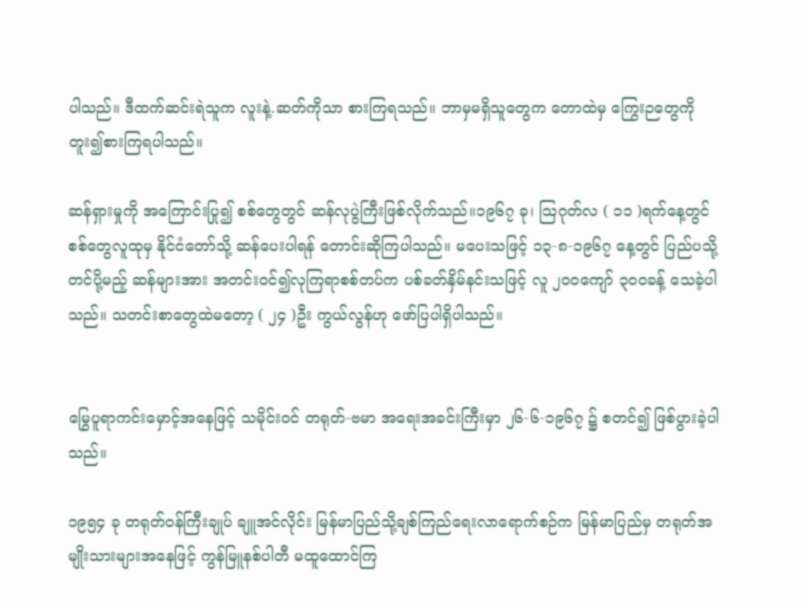ပါသည်။ ဒီထက်ဆင်းရဲသူက လူးနဲ့.ဆတ်ကိုသာ စားကြရသည်။ ဘာမှမရှိသူတွေက တောထဲမှ ကြွေးဉတွေကို တူး၍စားကြရပါသည်။

ဆန်ရှားမှုကို အကြောင်းပြု၍ စစ်တွေတွင် ဆန်လုပွဲကြီးဖြစ်လိုက်သည်။၁၉၆၇ ခု၊ ဩဂုတ်လ ( ၁၁ )ရက်နေ့တွင် စစ်တွေလူထုမှ နိုင်ငံတော်သို့ ဆန်ပေးပါရန် တောင်းဆိုကြပါသည်။ မပေးသဖြင့် ၁၃-၈-၁၉၆၇ နေ့တွင် ပြည်ပသို့တင်ပို့မည့် ဆန်များအား အတင်းဝင်၍လုကြရာစစ်တပ်က ပစ်ခတ်နှိမ်နင်းသဖြင့် လူ ၂၀၀ကျော် ၃၀၀ခန့် သေခဲ့ပါသည်။ သတင်းစာတွေထဲမတော့ ( ၂၄ )ဦး ကွယ်လွန်ဟု ဖော်ပြပါရှိပါသည်။


မြွေပူရာကင်းမှောင့်အနေဖြင့် သမိုင်းဝင် တရုတ်-ဗမာ အရေးအခင်းကြီးမှာ ၂၆-၆-၁၉၆၇ ၌ စတင်၍ ဖြစ်ပွားခဲ့ပါသည်။

၁၉၅၄ ခု တရုတ်ဝန်ကြီးချုပ် ချူအင်လိုင်း မြန်မာပြည်သို့ချစ်ကြည်ရေးလာရောက်စဉ်က မြန်မာပြည်မှ တရုတ်အမျိုးသားများအနေဖြင့် ကွန်မြူနစ်ပါတီ မထူထောင်ကြ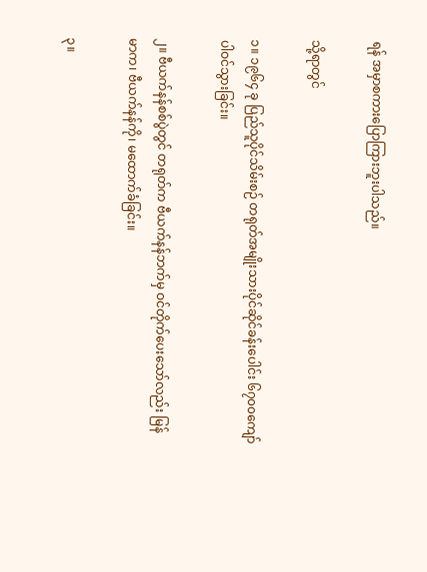ရန် အမှာစကားပြောကြားဘူးပါသည်။

သို့ရာတွင်

၁။ ၁၉၆၄ ခု ပြည်သူပိုင်သိမ်းစဉ် တရုတ်အမျိုးသားပိုင်ဆိုင်ခန်းပေါင်း ၆၇၀၀ကျော် ပါဝင်သွားခြင်း။

၂။ ဗီယက်နန်စစ်ပွဲတွင် တရုတ်က ဗီယက်နန်ဘက်မှ ဝင်တိုက်ပေးသော်လည်း မြန်မာက၊ ဗီယက်နန်ကို၊ မထောက်ခံခြင်း။

၃။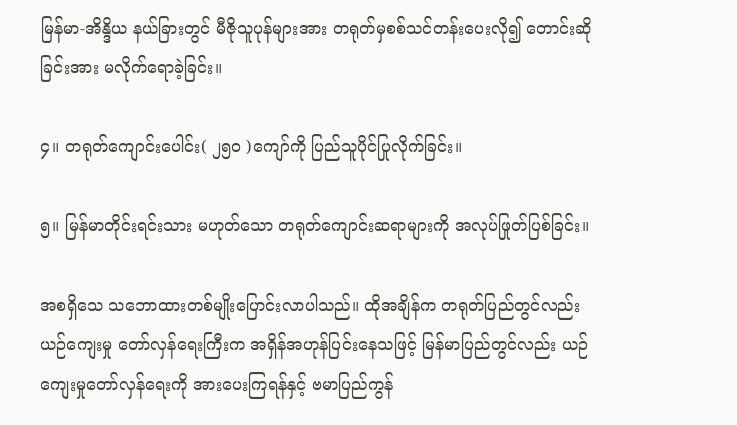မြန်မာ-အိန္ဒိယ နယ်ခြားတွင် မီဇိုသူပုန်များအား တရုတ်မှစစ်သင်တန်းပေးလို၍ တောင်းဆိုခြင်းအား မလိုက်ရောခဲ့ခြင်း။

၄။ တရုတ်ကျောင်းပေါင်း( ၂၅၀ )ကျော်ကို ပြည်သူပိုင်ပြုလိုက်ခြင်း။

၅။ မြန်မာတိုင်းရင်းသား မဟုတ်သော တရုတ်ကျောင်းဆရာများကို အလုပ်ဖြုတ်ပြစ်ခြင်း။

အစရှိသေ သဘောထားတစ်မျိုးပြောင်းလာပါသည်။ ထိုအချိန်က တရုတ်ပြည်တွင်လည်း ယဉ်ကျေးမှု တော်လှန်ရေးကြီးက အရှိန်အဟုန်ပြင်းနေသဖြင့် မြန်မာပြည်တွင်လည်း ယဉ်ကျေးမှုတော်လှန်ရေးကို အားပေးကြရန်နှင့် ဗမာပြည်ကွန်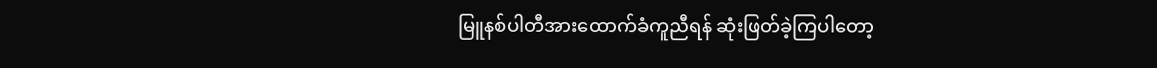မြူနစ်ပါတီအားထောက်ခံကူညီရန် ဆုံးဖြတ်ခဲ့ကြပါတော့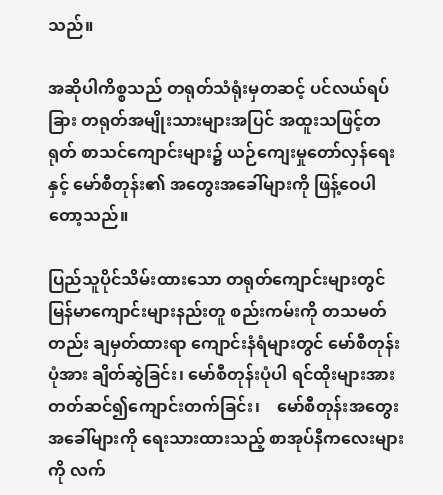သည်။

အဆိုပါကိစ္စသည် တရုတ်သံရုံးမှတဆင့် ပင်လယ်ရပ်ခြား တရုတ်အမျိုးသားများအပြင် အထူးသဖြင့်တရုတ် စာသင်ကျောင်းများ၌ ယဉ်ကျေးမှုတော်လှန်ရေးနှင့် မော်စီတုန်း၏ အတွေးအခေါ်များကို ဖြန့်ဝေပါတော့သည်။

ပြည်သူပိုင်သိမ်းထားသော တရုတ်ကျောင်းများတွင် မြန်မာကျောင်းများနည်းတူ စည်းကမ်းကို တသမတ်တည်း ချမှတ်ထားရာ ကျောင်းနံရံများတွင် မော်စီတုန်းပုံအား ချိတ်ဆွဲခြင်း၊ မော်စီတုန်းပုံပါ ရင်ထိုးများအား တတ်ဆင်၍ကျောင်းတက်ခြင်း၊    မော်စီတုန်းအတွေးအခေါ်များကို ရေးသားထားသည့် စာအုပ်နီကလေးများကို လက်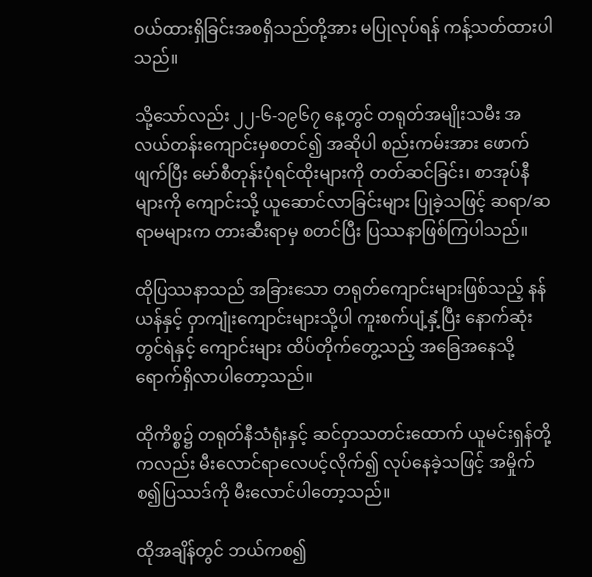ဝယ်ထားရှိခြင်းအစရှိသည်တို့အား မပြုလုပ်ရန် ကန့်သတ်ထားပါသည်။

သို့သော်လည်း ၂၂-၆-၁၉၆၇ နေ့တွင် တရုတ်အမျိုးသမီး အလယ်တန်းကျောင်းမှစတင်၍ အဆိုပါ စည်းကမ်းအား ဖောက်ဖျက်ပြီး မော်စီတုန်းပုံရင်ထိုးများကို တတ်ဆင်ခြင်း၊ စာအုပ်နီများကို ကျောင်းသို့ ယူဆောင်လာခြင်းများ ပြုခဲ့သဖြင့် ဆရာ/ဆရာမများက တားဆီးရာမှ စတင်ပြီး ပြဿနာဖြစ်ကြပါသည်။

ထိုပြဿနာသည် အခြားသော တရုတ်ကျောင်းများဖြစ်သည့် နန်ယန်နှင့် ဝှာကျုံးကျောင်းများသို့ပါ ကူးစက်ပျံ့နှံ့ပြီး နောက်ဆုံးတွင်ရဲနှင့် ကျောင်းများ ထိပ်တိုက်တွေ့သည့် အခြေအနေသို့ ရောက်ရှိလာပါတော့သည်။

ထိုကိစ္စ၌ တရုတ်နီသံရုံးနှင့် ဆင်ဝှာသတင်းထောက် ယူမင်းရှန်တို့ကလည်း မီးလောင်ရာလေပင့်လိုက်၍ လုပ်နေခဲ့သဖြင့် အမှိုက်စ၍ပြဿဒ်ကို မီးလောင်ပါတော့သည်။

ထိုအချိန်တွင် ဘယ်ကစ၍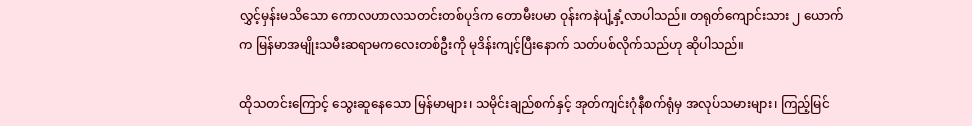လွှင့်မှန်းမသိသော ကောလဟာလသတင်းတစ်ပုဒ်က တောမီးပမာ ဝုန်းကနဲပျံ့နှံ့လာပါသည်။ တရုတ်ကျောင်းသား ၂ ယောက်က မြန်မာအမျိုးသမီးဆရာမကလေးတစ်ဦးကို မုဒိန်းကျင့်ပြီးနောက် သတ်ပစ်လိုက်သည်ဟု ဆိုပါသည်။

ထိုသတင်းကြောင့် သွေးဆူနေသော မြန်မာများ၊ သမိုင်းချည်စက်နှင့် အုတ်ကျင်းဂုံနီစက်ရုံမှ အလုပ်သမားများ၊ ကြည့်မြင်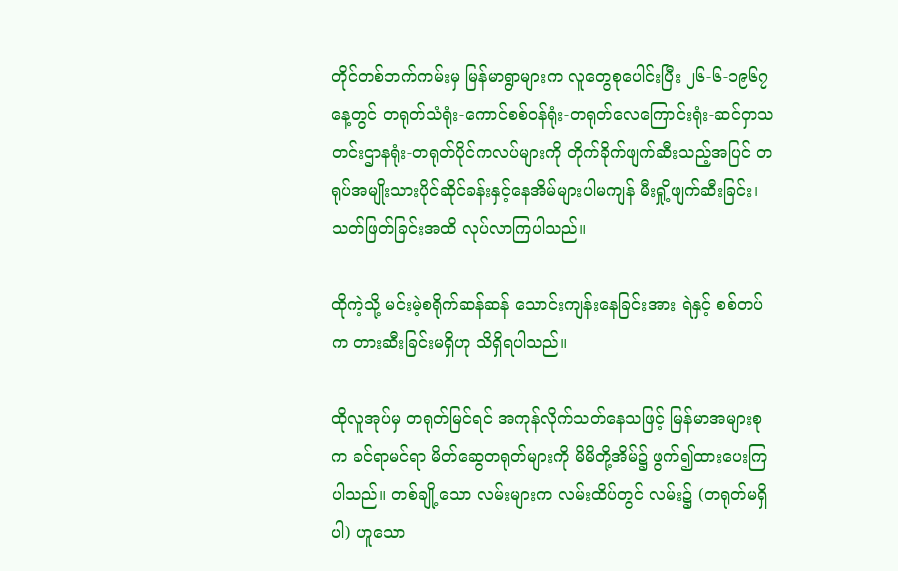တိုင်တစ်ဘက်ကမ်းမှ မြန်မာရွာများက လူတွေစုပေါင်းပြီး ၂၆-၆-၁၉၆၇ နေ့တွင် တရုတ်သံရုံး-ကောင်စစ်ဝန်ရုံး-တရုတ်လေကြောင်းရုံး-ဆင်ဝှာသတင်းဌာနရုံး-တရုတ်ပိုင်ကလပ်များကို တိုက်ခိုက်ဖျက်ဆီးသည့်အပြင် တရုပ်အမျိုးသားပိုင်ဆိုင်ခန်းနှင့်နေအိမ်များပါမကျန် မီးရှို့ဖျက်ဆီးခြင်း၊ သတ်ဖြတ်ခြင်းအထိ လုပ်လာကြပါသည်။

ထိုကဲ့သို့ မင်းမဲ့စရိုက်ဆန်ဆန် သောင်းကျန်းနေခြင်းအား ရဲနှင့် စစ်တပ်က တားဆီးခြင်းမရှိဟု သိရှိရပါသည်။

ထိုလူအုပ်မှ တရုတ်မြင်ရင် အကုန်လိုက်သတ်နေသဖြင့် မြန်မာအများစုက ခင်ရာမင်ရာ မိတ်ဆွေတရုတ်များကို မိမိတို့အိမ်၌ ဖွက်၍ထားပေးကြပါသည်။ တစ်ချို့သော လမ်းများက လမ်းထိပ်တွင် လမ်း၌ (တရုတ်မရှိပါ) ဟူသော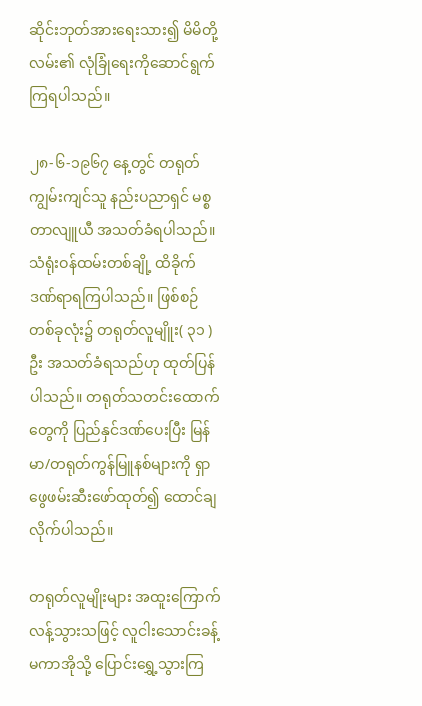ဆိုင်းဘုတ်အားရေးသား၍ မိမိတို့လမ်း၏ လုံခြုံရေးကိုဆောင်ရွက်ကြရပါသည်။

၂၈-၆-၁၉၆၇ နေ့တွင် တရုတ်ကျွမ်းကျင်သူ နည်းပညာရှင် မစ္စတာလျူယီ အသတ်ခံရပါသည်။ သံရုံးဝန်ထမ်းတစ်ချို့ ထိခိုက်ဒဏ်ရာရကြပါသည်။ ဖြစ်စဉ်တစ်ခုလုံး၌ တရုတ်လူမျိူး( ၃၁ )ဦး အသတ်ခံရသည်ဟု ထုတ်ပြန်ပါသည်။ တရုတ်သတင်းထောက်တွေကို ပြည်နှင်ဒဏ်ပေးပြီး မြန်မာ/တရုတ်ကွန်မြူနစ်များကို ရှာဖွေဖမ်းဆီးဖော်ထုတ်၍ ထောင်ချလိုက်ပါသည်။

တရုတ်လူမျိုးများ အထူးကြောက်လန့်သွားသဖြင့် လူငါးသောင်းခန့် မကာအိုသို့ ပြောင်းရွှေ့သွားကြ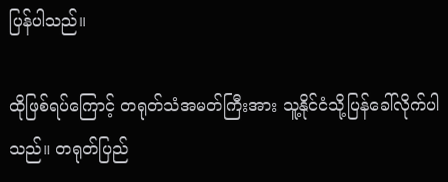ပြန်ပါသည်။

ထိုဖြစ်ရပ်ကြောင့် တရုတ်သံအမတ်ကြီးအား သူ့နိုင်ငံသို့ပြန်ခေါ်လိုက်ပါသည်။ တရုတ်ပြည်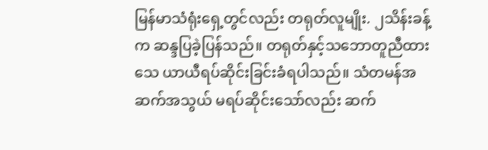မြန်မာသံရုံးရှေ့တွင်လည်း တရုတ်လူမျိုး. ၂သိန်းခန့်က ဆန္ဒပြခဲ့ပြန်သည်။ တရုတ်နှင့်သဘောတူညီထားသေ ယာယီရပ်ဆိုင်းခြင်းခံရပါသည်။ သံတမန်အဆက်အသွယ် မရပ်ဆိုင်းသော်လည်း ဆက်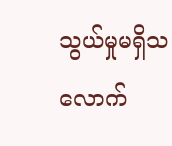သွယ်မှုမရှိသလောက်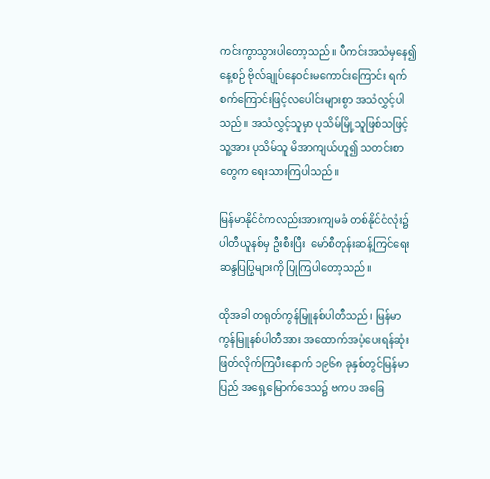ကင်းကွာသွားပါတော့သည်။ ပီကင်းအသံမှနေ၍ နေ့စဉ် ဗိုလ်ချုပ်နေဝင်းမကောင်းကြောင်း ရက်စက်ကြောင်းဖြင့်လပေါင်းများစွာ အသံလွှင့်ပါသည်။ အသံလွှင့်သူမှာ ပုသိမ်မြို့သူဖြစ်သဖြင့် သူ့အား ပုသိမ်သူ မိအာကျယ်ဟူ၍ သတင်းစာတွေက ရေးသားကြပါသည်။

မြန်မာနိုင်ငံကလည်းအားကျမခံ တစ်နိုင်ငံလုံး၌ ပါတီယူနစ်မှ ဦးစီးပြီး  မော်စီတုန်းဆန့်ကြင်ရေး ဆန္ဒပြပြွများကို ပြုကြပါတော့သည်။

ထိုအခါ တရုတ်ကွန်မြူနစ်ပါတီသည်၊ မြန်မာကွန်မြူနစ်ပါတီအား အထောက်အပံ့ပေးရန်ဆုံးဖြတ်လိုက်ကြပီးနောက် ၁၉၆၈ ခုနှစ်တွင်မြန်မာပြည် အရှေ့မြောက်ဒေသ၌ ဗကပ အခြေ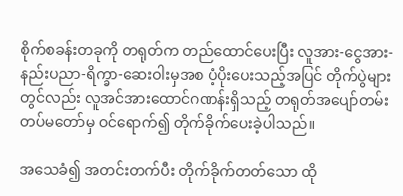စိုက်စခန်းတခုကို တရုတ်က တည်ထောင်ပေးပြီး လူအား-ငွေအား-နည်းပညာ-ရိက္ခာ-ဆေးဝါးမှအစ ပံ့ပိုးပေးသည့်အပြင် တိုက်ပွဲများတွင်လည်း လူအင်အားထောင်ဂဏန်းရှိသည့် တရုတ်အပျော်တမ်းတပ်မတော်မှ ဝင်ရောက်၍ တိုက်ခိုက်ပေးခဲ့ပါသည်။

အသေခံ၍ အတင်းတက်ပီး တိုက်ခိုက်တတ်သော ထို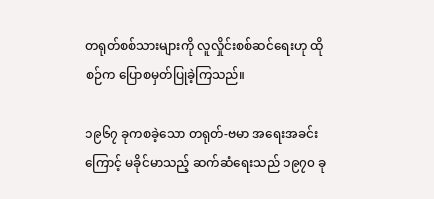တရုတ်စစ်သားများကို လူလှိုင်းစစ်ဆင်ရေးဟု ထိုစဉ်က ပြောစမှတ်ပြုခဲ့ကြသည်။

၁၉၆၇ ခုကစခဲ့သော တရုတ်-ဗမာ အရေးအခင်းကြောင့် မခိုင်မာသည့် ဆက်ဆံရေးသည် ၁၉၇၀ ခု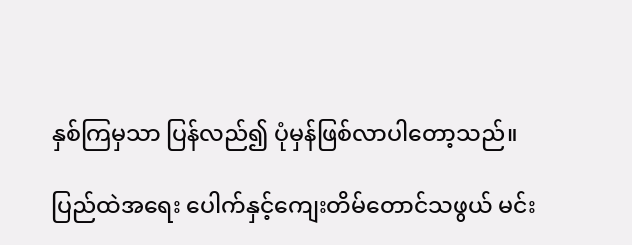နှစ်ကြမှသာ ပြန်လည်၍ ပုံမှန်ဖြစ်လာပါတော့သည်။

ပြည်ထဲအရေး ပေါက်နှင့်ကျေးတိမ်တောင်သဖွယ် မင်း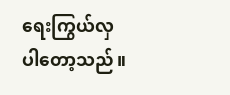ရေးကြွယ်လှပါတော့သည်။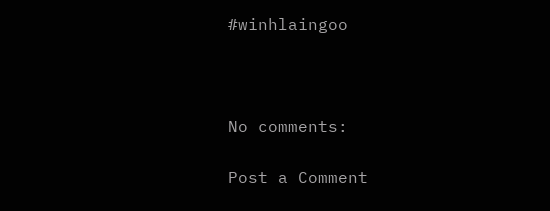#winhlaingoo



No comments:

Post a Comment